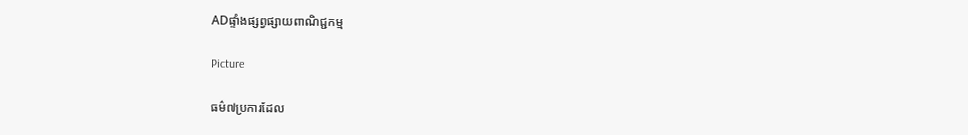ADផ្ទាំងផ្សព្វផ្សាយពាណិជ្ជកម្ម

Picture

ធម៌៧ប្រការដែល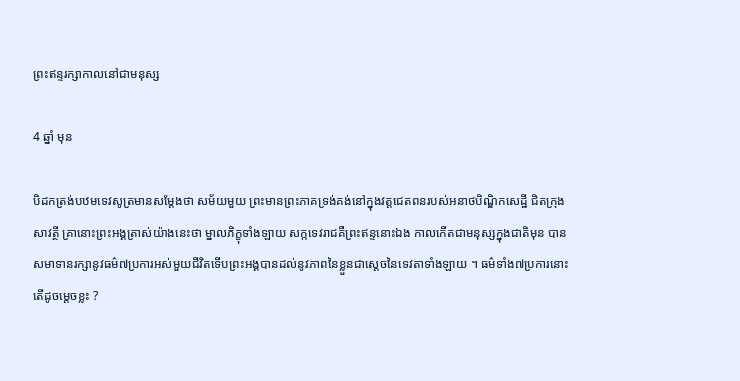ព្រះឥន្ទរក្សាកាលនៅជាមនុស្ស

4 ឆ្នាំ មុន

បិដកត្រង់បឋមទេវសូត្រមានសម្តែងថា សម័យមួយ ព្រះមានព្រះភាគទ្រង់គង់នៅក្នុងវត្តជេតពនរបស់អនាថបិណ្ឌិកសេដ្ឋី ជិតក្រុងសាវត្ថី គ្រានោះព្រះអង្គត្រាស់យ៉ាងនេះថា ម្នាលភិក្ខុទាំងឡាយ សក្កទេវរាជគឺព្រះឥន្ទនោះឯង កាលកើតជាមនុស្សក្នុងជាតិមុន បានសមាទានរក្សានូវធម៌៧ប្រការអស់មួយជីវិតទើបព្រះអង្គបានដល់នូវភាពនៃខ្លួនជាស្តេចនៃទេវតាទាំងឡាយ ។ ធម៌ទាំង៧ប្រការនោះតើដូចម្ដេចខ្លះ ?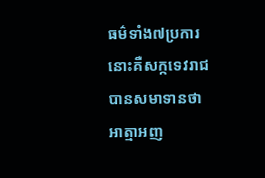ធម៌ទាំង៧ប្រការនោះគឺសក្កទេវរាជបានសមាទានថា អាត្មាអញ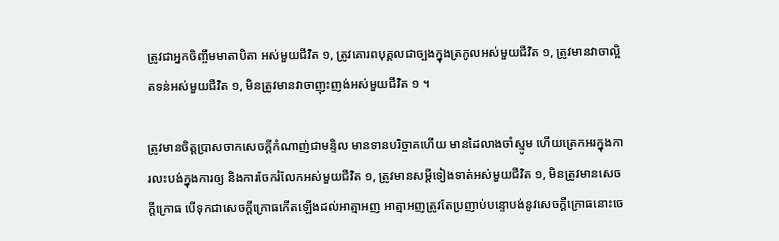ត្រូវជាអ្នកចិញ្ចឹមមាតាបិតា អស់មួយជីវិត ១, ត្រូវគោរពបុគ្គលជាច្បងក្នុងត្រកូលអស់មួយជីវិត ១, ត្រូវមានវាចាល្អិតទន់អស់មួយជីវិត ១, មិនត្រូវមានវាចាញុះញង់អស់មួយជីវិត ១ ។

ត្រូវមានចិត្តប្រាសចាកសេចក្ដីកំណាញ់ជាមន្ទិល មានទានបរិច្ចាគហើយ មានដៃលាងចាំស្មូម ហើយត្រេកអរក្នុងការលះបង់ក្នុងការឲ្យ និងការចែករំលែកអស់មួយជីវិត ១, ត្រូវមានសម្ដីទៀងទាត់អស់មួយជីវិត ១, មិនត្រូវមានសេចក្ដីក្រោធ បើទុកជាសេចក្ដីក្រោធកើតឡើងដល់អាត្មាអញ អាត្មាអញត្រូវតែប្រញាប់បន្ទោបង់នូវសេចក្ដីក្រោធនោះចេ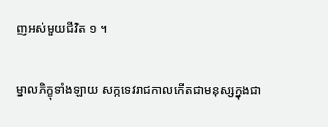ញអស់មួយជីវិត ១ ។

ម្នាលភិក្ខុទាំងឡាយ សក្កទេវរាជកាលកើតជាមនុស្សក្នុងជា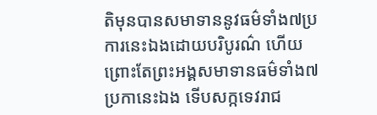តិមុនបានសមាទាននូវធម៌ទាំង៧ប្រការនេះឯងដោយបរិបូរណ៌ ហើយព្រោះតែព្រះអង្គសមាទានធម៌ទាំង៧ប្រកានេះឯង ទើបសក្កទេវរាជ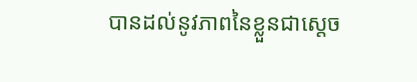បានដល់នូវភាពនៃខ្លួនជាស្តេច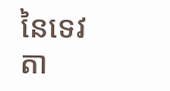នៃទេវតា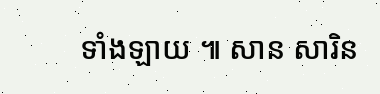ទាំងឡាយ ៕ សាន សារិន